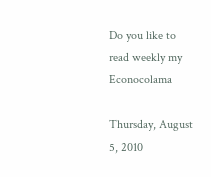Do you like to read weekly my Econocolama

Thursday, August 5, 2010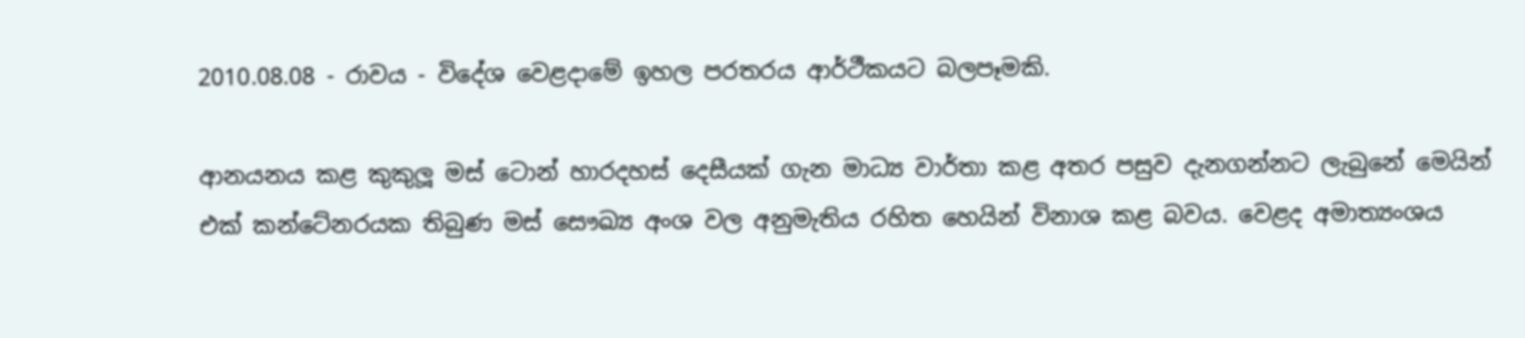2010.08.08 - රාවය - විදේශ වෙළදාමේ ඉහල පරතරය ආර්ථීකයට බලපෑමකි.

ආනයනය කළ කුකුලූ මස් ටොන් හාරදහස් දෙසීයක් ගැන මාධ්‍ය වාර්තා කළ අතර පසුව දැනගන්නට ලැබුනේ මෙයින් එක් කන්ටේනරයක තිබුණ මස් සෞඛ්‍ය අංශ වල අනුමැතිය රහිත හෙයින් විනාශ කළ බවය. වෙළද අමාත්‍යංශය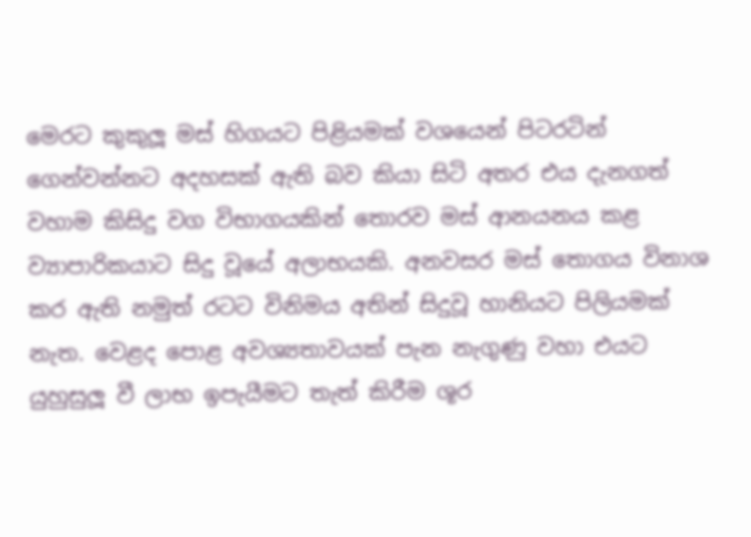මෙරට කුකුලූ මස් හිගයට පිළියමක් වශයෙන් පිටරටින් ගෙන්වන්නට අදහසක් ඇති බව කියා සිටි අතර එය දැනගත් වහාම කිසිදු වග විභාගයකින් තොරව මස් ආනයනය කළ ව්‍යාපාරිකයාට සිදු වූයේ අලාභයකි. අනවසර මස් තොගය විනාශ කර ඇති නමුත් රටට විනිමය අතින් සිදුවූ හානියට පිලියමක් නැත. වෙළද පොළ අවශ්‍යතාවයක් පැන නැගුණු වහා එයට යුහුසුලූ වී ලාභ ඉපැයීමට තැත් කිරීම ශූර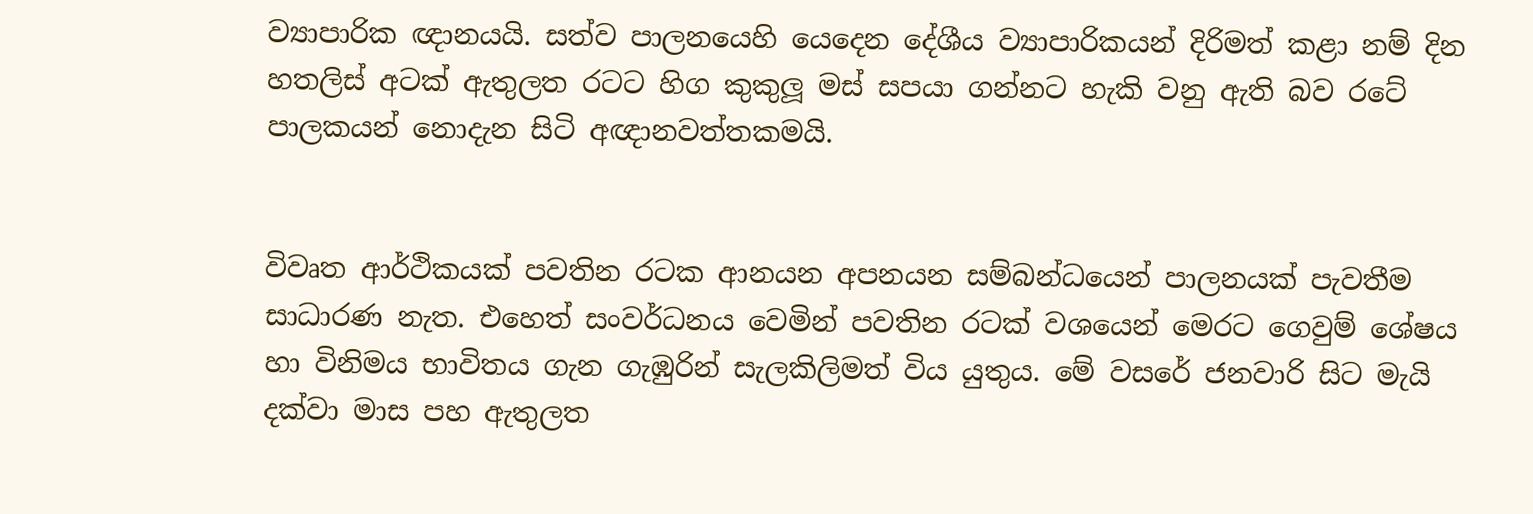ව්‍යාපාරික ඥානයයි. සත්ව පාලනයෙහි යෙදෙන දේශීය ව්‍යාපාරිකයන් දිරිමත් කළා නම් දින හතලිස් අටක් ඇතුලත රටට හිග කුකුලූ මස් සපයා ගන්නට හැකි වනු ඇති බව රටේ පාලකයන් නොදැන සිටි අඥානවත්තකමයි.


විවෘත ආර්ථිකයක් පවතින රටක ආනයන අපනයන සම්බන්ධයෙන් පාලනයක් පැවතීම සාධාරණ නැත. එහෙත් සංවර්ධනය වෙමින් පවතින රටක් වශයෙන් මෙරට ගෙවුම් ශේෂය හා විනිමය භාවිතය ගැන ගැඹුරින් සැලකිලිමත් විය යුතුය. මේ වසරේ ජනවාරි සිට මැයි දක්වා මාස පහ ඇතුලත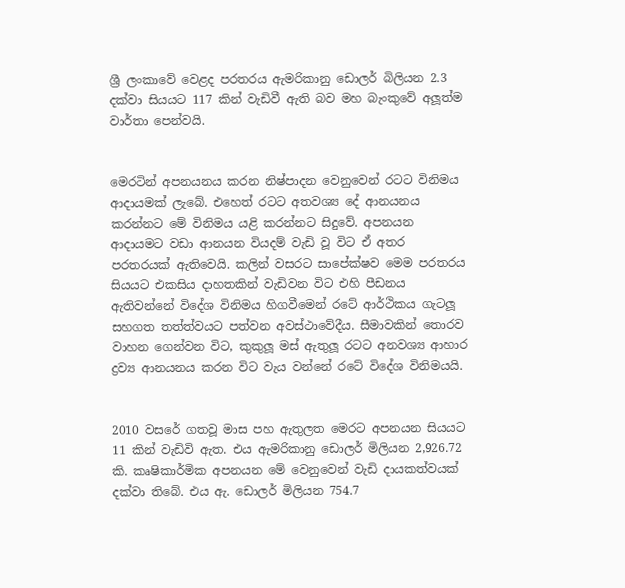ශ්‍රී ලංකාවේ වෙළද පරතරය ඇමරිකානු ඩොලර් බිලියන 2.3 දක්වා සියයට 117 කින් වැඩිවී ඇති බව මහ බැංකුවේ අලූත්ම වාර්තා පෙන්වයි.


මෙරටින් අපනයනය කරන නිෂ්පාදන වෙනුවෙන් රටට විනිමය ආදායමක් ලැබේ. එහෙත් රටට අතවශ්‍ය දේ ආනයනය කරන්නට මේ විනිමය යළි කරන්නට සිදුවේ. අපනයන ආදායමට වඩා ආනයන වියදම් වැඩි වූ විට ඒ අතර පරතරයක් ඇතිවෙයි. කලින් වසරට සාපේක්ෂව මෙම පරතරය සියයට එකසිය දාහතකින් වැඩිවන විට එහි පීඩනය ඇතිවන්නේ විදේශ විනිමය හිගවීමෙන් රටේ ආර්ථිකය ගැටලූ සහගත තත්ත්වයට පත්වන අවස්ථාවේදීය. සීමාවකින් තොරව වාහන ගෙන්වන විට, කුකුලූ මස් ඇතුලූ රටට අනවශ්‍ය ආහාර ද්‍රව්‍ය ආනයනය කරන විට වැය වන්නේ රටේ විදේශ විනිමයයි.


2010 වසරේ ගතවූ මාස පහ ඇතුලත මෙරට අපනයන සියයට 11 කින් වැඩිවි ඇත. එය ඇමරිකානු ඩොලර් මිලියන 2,926.72 කි. කෘෂිකාර්මික අපනයන මේ වෙනුවෙන් වැඩි දායකත්වයක් දක්වා තිබේ. එය ඇ. ඩොලර් මිලියන 754.7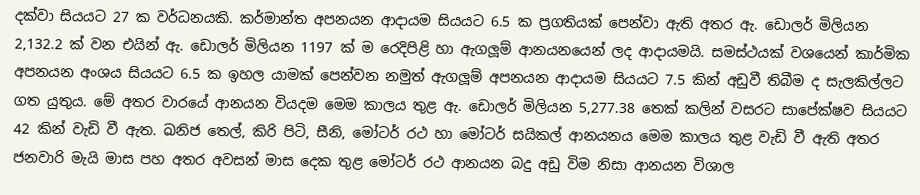දක්වා සියයට 27 ක වර්ධනයකි. කර්මාන්ත අපනයන ආදායම සියයට 6.5 ක ප්‍රගතියක් පෙන්වා ඇති අතර ඇ. ඩොලර් මිලියන 2,132.2 ක් වන එයින් ඇ. ඩොලර් මිලියන 1197 ක් ම රෙදිපිළි හා ඇගලූම් ආනයනයෙන් ලද ආදායමයි. සමස්ථයක් වශයෙන් කාර්මික අපනයන අංශය සියයට 6.5 ක ඉහල යාමක් පෙන්වන නමුත් ඇගලූම් අපනයන ආදායම සියයට 7.5 කින් අඩුවී තිබීම ද සැලකිල්ලට ගත යුතුය. මේ අතර වාරයේ ආනයන වියදම මෙම කාලය තුළ ඇ. ඩොලර් මිලියන 5,277.38 තෙක් කලින් වසරට සාපේක්ෂව සියයට 42 කින් වැඩි වී ඇත. ඛනිජ තෙල්, කිරි පිටි, සීනි, මෝටර් රථ හා මෝටර් සයිකල් ආනයනය මෙම කාලය තුළ වැඩි වී ඇති අතර ජනවාරි මැයි මාස පහ අතර අවසන් මාස දෙක තුළ මෝටර් රථ ආනයන බදු අඩු විම නිසා ආනයන විශාල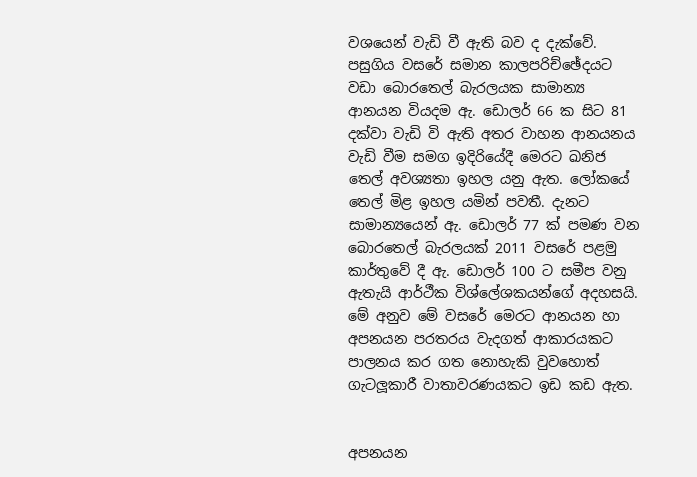වශයෙන් වැඩි වී ඇති බව ද දැක්වේ. පසුගිය වසරේ සමාන කාලපරිච්ඡේදයට වඩා බොරතෙල් බැරලයක සාමාන්‍ය ආනයන වියදම ඇ. ඩොලර් 66 ක සිට 81 දක්වා වැඩි වි ඇති අතර වාහන ආනයනය වැඩි වීම සමග ඉදිරියේදී මෙරට ඛනිජ තෙල් අවශ්‍යතා ඉහල යනු ඇත. ලෝකයේ තෙල් මිළ ඉහල යමින් පවතී. දැනට සාමාන්‍යයෙන් ඇ. ඩොලර් 77 ක් පමණ වන බොරතෙල් බැරලයක් 2011 වසරේ පළමු කාර්තුවේ දී ඇ. ඩොලර් 100 ට සමීප වනු ඇතැයි ආර්ථීක විශ්ලේශකයන්ගේ අදහසයි. මේ අනුව මේ වසරේ මෙරට ආනයන හා අපනයන පරතරය වැදගත් ආකාරයකට පාලනය කර ගත නොහැකි වුවහොත් ගැටලූකාරී වාතාවරණයකට ඉඩ කඩ ඇත.


අපනයන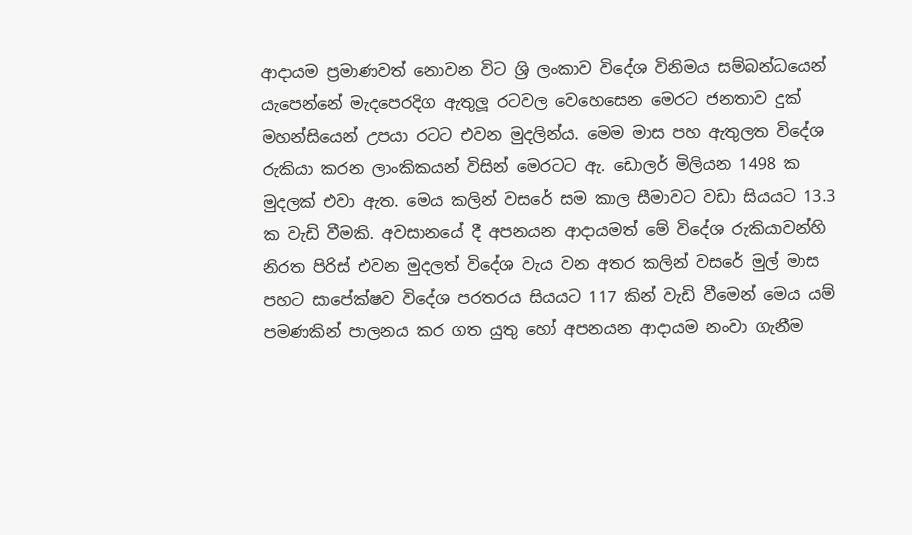ආදායම ප්‍රමාණවත් නොවන විට ශ්‍රි ලංකාව විදේශ විනිමය සම්බන්ධයෙන් යැපෙන්නේ මැදපෙරදිග ඇතුලූ රටවල වෙහෙසෙන මෙරට ජනතාව දුක් මහන්සියෙන් උපයා රටට එවන මුදලින්ය. මෙම මාස පහ ඇතුලත විදේශ රුකියා කරන ලාංකිකයන් විසින් මෙරටට ඇ. ඩොලර් මිලියන 1498 ක මුදලක් එවා ඇත. මෙය කලින් වසරේ සම කාල සීමාවට වඩා සියයට 13.3 ක වැඩි වීමකි. අවසානයේ දී අපනයන ආදායමත් මේ විදේශ රුකියාවන්හි නිරත පිරිස් එවන මුදලත් විදේශ වැය වන අතර කලින් වසරේ මුල් මාස පහට සාපේක්ෂව විදේශ පරතරය සියයට 117 කින් වැඩි වීමෙන් මෙය යම් පමණකින් පාලනය කර ගත යුතු හෝ අපනයන ආදායම නංවා ගැනීම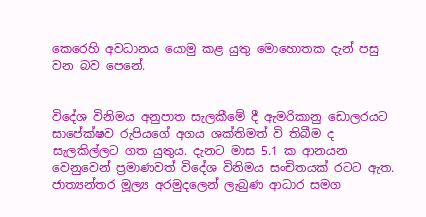කෙරෙහි අවධානය යොමු කළ යුතු මොහොතක දැන් පසු වන බව පෙනේ.


විදේශ විනිමය අනුපාත සැලකීමේ දී ඇමරිකානු ඩොලරයට සාපේක්ෂව රුපියගේ අගය ශක්තිමත් වි තිබීම ද සැලකිල්ලට ගත යුතුය. දැනට මාස 5.1 ක ආනයන වෙනුවෙන් ප්‍රමාණවත් විදේශ විනිමය සංචිතයක් රටට ඇත. ජාත්‍යන්තර මූල්‍ය අරමුදලෙන් ලැබුණ ආධාර සමග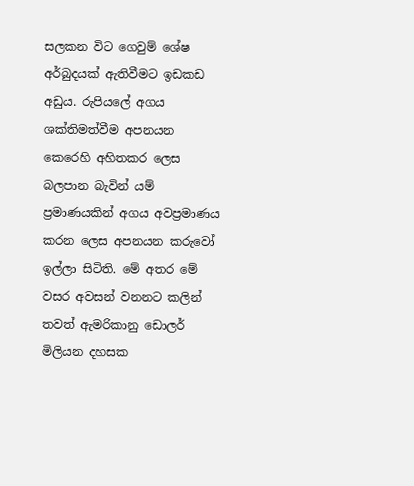සලකන විට ගෙවුම් ශේෂ අර්බුදයක් ඇතිවීමට ඉඩකඩ අඩුය. රුපියලේ අගය ශක්තිමත්වීම අපනයන කෙරෙහි අහිතකර ලෙස බලපාන බැවින් යම් ප්‍රමාණයකින් අගය අවප්‍රමාණය කරන ලෙස අපනයන කරුවෝ ඉල්ලා සිටිති. මේ අතර මේ වසර අවසන් වනනට කලින් තවත් ඇමරිකානු ඩොලර් මිලියන දහසක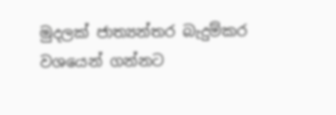මුදලක් ජාත්‍යන්තර බැදුම්කර වශයෙන් ගන්නට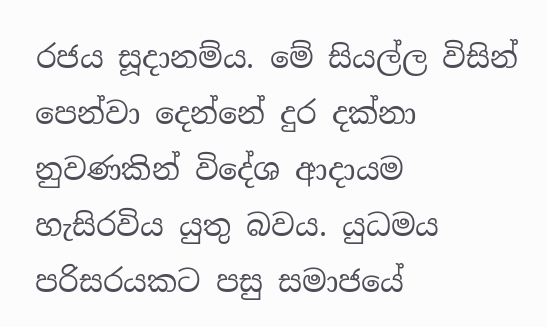රජය සූදානම්ය. මේ සියල්ල විසින් පෙන්වා දෙන්නේ දුර දක්නා නුවණකින් විදේශ ආදායම හැසිරවිය යුතු බවය. යුධමය පරිසරයකට පසු සමාජයේ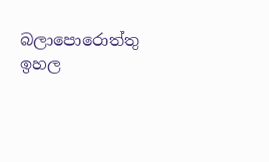බලාපොරොත්තු ඉහල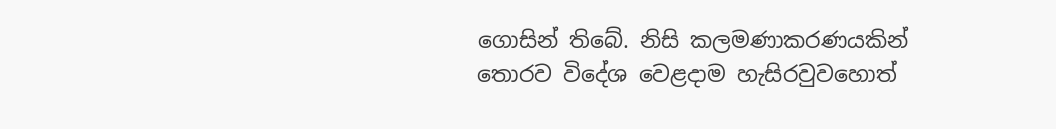ගොසින් තිබේ. නිසි කලමණාකරණයකින් තොරව විදේශ වෙළදාම හැසිරවුවහොත්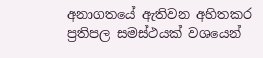අනාගතයේ ඇතිවන අහිතකර ප්‍රතිපල සමස්ථයක් වශයෙන්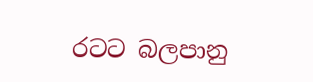රටට බලපානු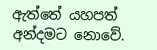ඇත්තේ යහපත් අන්දමට නොවේ.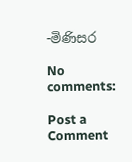-මිණිසර

No comments:

Post a Comment